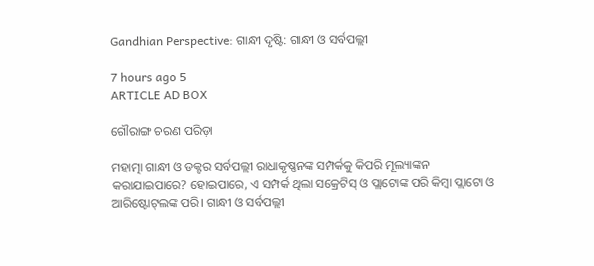Gandhian Perspective: ଗାନ୍ଧୀ ଦୃଷ୍ଟି: ଗାନ୍ଧୀ ଓ ସର୍ବପଲ୍ଲୀ

7 hours ago 5
ARTICLE AD BOX

ଗୌରାଙ୍ଗ ଚରଣ ପରିଡ଼ା

ମହାତ୍ମା ଗାନ୍ଧୀ ଓ ଡକ୍ଟର ସର୍ବପଲ୍ଲୀ ରାଧାକୃଷ୍ଣନଙ୍କ ସମ୍ପର୍କକୁ କିପରି ମୂଲ୍ୟାଙ୍କନ କରାଯାଇପାରେ? ହୋଇପାରେ, ଏ ସମ୍ପର୍କ ଥିଲା ସକ୍ରେଟିସ୍ ଓ ପ୍ଲାଟୋଙ୍କ ପରି କିମ୍ବା ପ୍ଲାଟୋ ଓ ଆରିଷ୍ଟୋଟ୍‌ଲଙ୍କ ପରି। ଗାନ୍ଧୀ ଓ ସର୍ବପଲ୍ଲୀ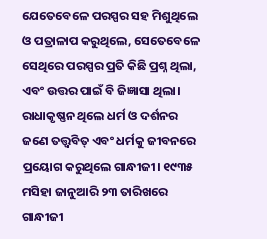ଯେତେବେଳେ ପରସ୍ପର ସହ ମିଶୁଥିଲେ ଓ ପତ୍ରାଳାପ କରୁଥିଲେ, ସେତେବେଳେ ସେଥିରେ ପରସ୍ପର ପ୍ରତି କିଛି ପ୍ରଶ୍ନ ଥିଲା, ଏବଂ ଉତ୍ତର ପାଇଁ ବି ଜିଜ୍ଞାସା ଥିଲା।
ରାଧାକୃଷ୍ଣନ ଥିଲେ ଧର୍ମ ଓ ଦର୍ଶନର ଜଣେ ତତ୍ତ୍ୱବିତ୍ ଏବଂ ଧର୍ମକୁ ଜୀବନରେ ପ୍ରୟୋଗ କରୁଥିଲେ ଗାନ୍ଧୀଜୀ। ୧୯୩୫ ମସିହା ଜାନୁଆରି ୨୩ ତାରିଖରେ ଗାନ୍ଧୀଜୀ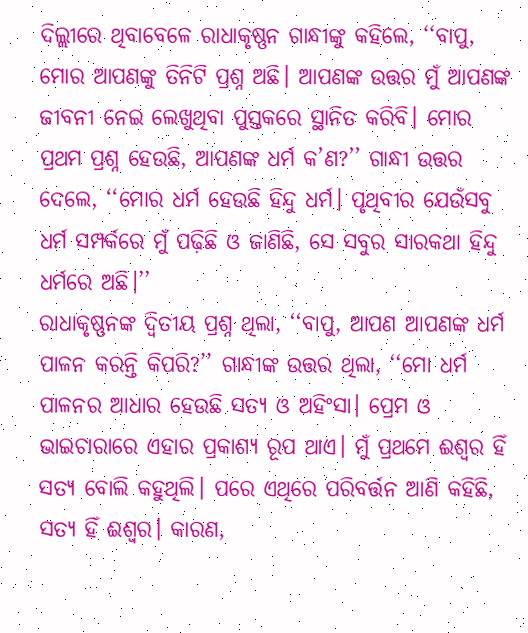ଦିଲ୍ଲୀରେ ଥିବାବେଳେ ରାଧାକୃଷ୍ଣନ ଗାନ୍ଧୀଙ୍କୁ କହିଲେ, ‘‘ବାପୁ, ମୋର ଆପଣଙ୍କୁ ତିନିଟି ପ୍ରଶ୍ନ ଅଛି। ଆପଣଙ୍କ ଉତ୍ତର ମୁଁ ଆପଣଙ୍କ ଜୀବନୀ ନେଇ ଲେଖୁଥିବା ପୁସ୍ତକରେ ସ୍ଥାନିତ କରିବି। ମୋର ପ୍ରଥମ ପ୍ରଶ୍ନ ହେଉଛି, ଆପଣଙ୍କ ଧର୍ମ କ’ଣ?’’ ଗାନ୍ଧୀ ଉତ୍ତର ଦେଲେ, ‘‘ମୋର ଧର୍ମ ହେଉଛି ହିନ୍ଦୁ ଧର୍ମ। ପୃଥିବୀର ଯେଉଁସବୁ ଧର୍ମ ସମ୍ପର୍କରେ ମୁଁ ପଢ଼ିଛି ଓ ଜାଣିଛି, ସେ ସବୁର ସାରକଥା ହିନ୍ଦୁ ଧର୍ମରେ ଅଛି।’’
ରାଧାକୃଷ୍ଣନଙ୍କ ଦ୍ବିତୀୟ ପ୍ରଶ୍ନ ଥିଲା, ‘‘ବାପୁ, ଆପଣ ଆପଣଙ୍କ ଧର୍ମ ପାଳନ କରନ୍ତି କିପରି?’’ ଗାନ୍ଧୀଙ୍କ ଉତ୍ତର ଥିଲା, ‘‘ମୋ ଧର୍ମ ପାଳନର ଆଧାର ହେଉଛି ସତ୍ୟ ଓ ଅହିଂସା। ପ୍ରେମ ଓ ଭାଇଚାରାରେ ଏହାର ପ୍ରକାଶ୍ୟ ରୂପ ଥାଏ। ମୁଁ ପ୍ରଥମେ ଈଶ୍ୱର ହିଁ ସତ୍ୟ ବୋଲି କହୁଥିଲି। ପରେ ଏଥିରେ ପରିବର୍ତ୍ତନ ଆଣି କହିଛି, ସତ୍ୟ ହିଁ ଈଶ୍ୱର। କାରଣ,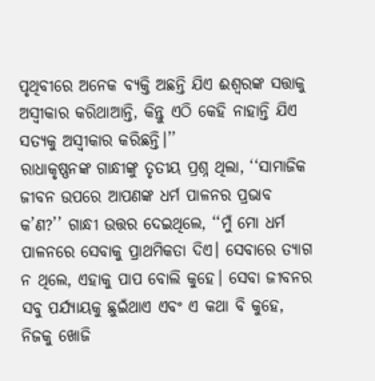ପୃଥିବୀରେ ଅନେକ ବ୍ୟକ୍ତି ଅଛନ୍ତି ଯିଏ ଈଶ୍ୱରଙ୍କ ସତ୍ତାକୁ ଅସ୍ବୀକାର କରିଥାଆନ୍ତି, କିନ୍ତୁ ଏଠି କେହି ନାହାନ୍ତି ଯିଏ ସତ୍ୟକୁ ଅସ୍ବୀକାର କରିଛନ୍ତି।’’
ରାଧାକୃଷ୍ଣନଙ୍କ ଗାନ୍ଧୀଙ୍କୁ ତୃତୀୟ ପ୍ରଶ୍ନ ଥିଲା, ‘‘ସାମାଜିକ ଜୀବନ ଉପରେ ଆପଣଙ୍କ ଧର୍ମ ପାଳନର ପ୍ରଭାବ କ’ଣ?’’ ଗାନ୍ଧୀ ଉତ୍ତର ଦେଇଥିଲେ, ‘‘ମୁଁ ମୋ ଧର୍ମ ପାଳନରେ ସେବାକୁ ପ୍ରାଥମିକତା ଦିଏ। ସେବାରେ ତ୍ୟାଗ ନ ଥିଲେ, ଏହାକୁ ପାପ ବୋଲି କୁହେ। ସେବା ଜୀବନର ସବୁ ପର୍ଯ୍ୟାୟକୁ ଛୁଇଁଥାଏ ଏବଂ ଏ କଥା ବି କୁହେ, ନିଜକୁ ଖୋଜି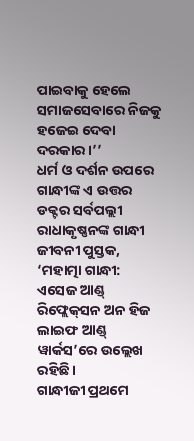ପାଇବାକୁ ହେଲେ ସମାଜସେବାରେ ନିଜକୁ ହଜେଇ ଦେବା ଦରକାର।’’
ଧର୍ମ ଓ ଦର୍ଶନ ଉପରେ ଗାନ୍ଧୀଙ୍କ ଏ ଉତ୍ତର ଡକ୍ଟର ସର୍ବପଲ୍ଲୀ ରାଧାକୃଷ୍ଣନଙ୍କ ଗାନ୍ଧୀ ଜୀବନୀ ପୁସ୍ତକ, ‘ମହାତ୍ମା ଗାନ୍ଧୀ: ଏସେଜ ଆଣ୍ଡ୍‌ ରିଫ୍ଲେକ୍‌ସନ ଅନ ହିଜ ଲାଇଫ ଆଣ୍ଡ୍‌ ୱାର୍କସ’ରେ ଉଲ୍ଲେଖ ରହିଛି।
ଗାନ୍ଧୀଜୀ ପ୍ରଥମେ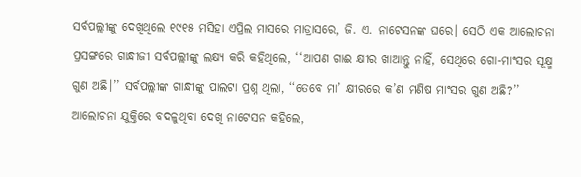ସର୍ବପଲ୍ଲୀଙ୍କୁ ଦେଖିଥିଲେ ୧୯୧୫ ମସିହା ଏପ୍ରିଲ ମାସରେ ମାଡ୍ରାସରେ, ଜି. ଏ. ନାଟେସନଙ୍କ ଘରେ। ସେଠି ଏକ ଆଲୋଚନା ପ୍ରସଙ୍ଗରେ ଗାନ୍ଧୀଜୀ ସର୍ବପଲ୍ଲୀଙ୍କୁ ଲକ୍ଷ୍ୟ କରି କହିଥିଲେ, ‘‘ଆପଣ ଗାଈ କ୍ଷୀର ଖାଆନ୍ତୁ ନାହିଁ, ସେଥିରେ ଗୋ-ମାଂସର ସୂକ୍ଷ୍ମ ଗୁଣ ଅଛି।’’ ସର୍ବପଲ୍ଲୀଙ୍କ ଗାନ୍ଧୀଙ୍କୁ ପାଲଟା ପ୍ରଶ୍ନ ଥିଲା, ‘‘ତେବେ ମା’ କ୍ଷୀରରେ କ’ଣ ମଣିଷ ମାଂସର ଗୁଣ ଅଛି?’’ ଆଲୋଚନା ଯୁକ୍ତିରେ ବଦଳୁଥିବା ଦେଖି ନାଟେସନ କହିଲେ,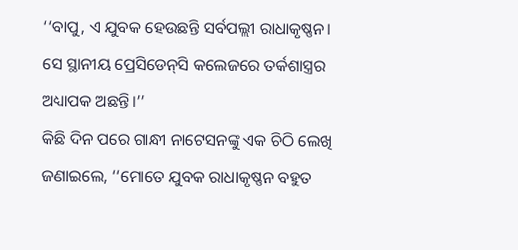‘‘ବାପୁ, ଏ ଯୁବକ ହେଉଛନ୍ତି ସର୍ବପଲ୍ଲୀ ରାଧାକୃଷ୍ଣନ। ସେ ସ୍ଥାନୀୟ ପ୍ରେସିଡେନ୍‌ସି କଲେଜରେ ତର୍କଶାସ୍ତ୍ରର ଅଧ୍ୟାପକ ଅଛନ୍ତି।’’
କିଛି ଦିନ ପରେ ଗାନ୍ଧୀ ନାଟେସନଙ୍କୁ ଏକ ଚିଠି ଲେଖି ଜଣାଇଲେ, ‘‘ମୋତେ ଯୁବକ ରାଧାକୃଷ୍ଣନ ବହୁତ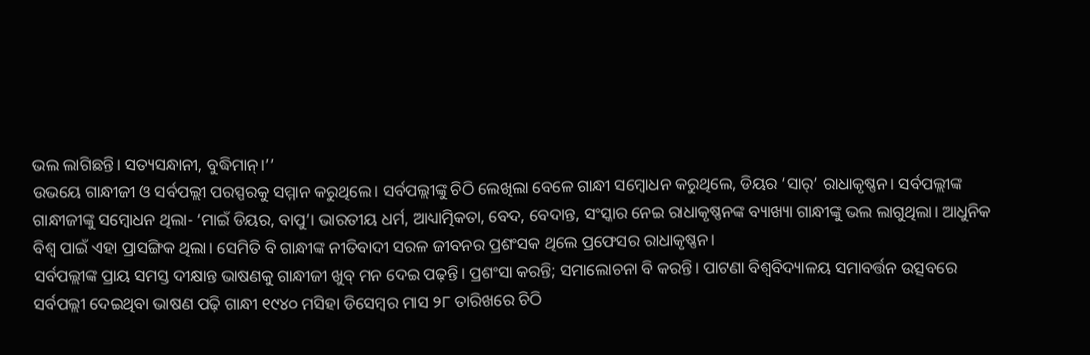ଭଲ ଲାଗିଛନ୍ତି। ସତ୍ୟସନ୍ଧାନୀ, ବୁଦ୍ଧିମାନ୍‌।’’
ଉଭୟେ ଗାନ୍ଧୀଜୀ ଓ ସର୍ବପଲ୍ଲୀ ପରସ୍ପରକୁ ସମ୍ମାନ କରୁଥିଲେ। ସର୍ବପଲ୍ଲୀଙ୍କୁ ଚିଠି ଲେଖିଲା ବେଳେ ଗାନ୍ଧୀ ସମ୍ବୋଧନ କରୁଥିଲେ, ଡିୟର ‘ସାର୍’ ରାଧାକୃଷ୍ଣନ। ସର୍ବପଲ୍ଲୀଙ୍କ ଗାନ୍ଧୀଜୀଙ୍କୁ ସମ୍ବୋଧନ ଥିଲା- ‘ମାଇଁ ଡିୟର, ବାପୁ’। ଭାରତୀୟ ଧର୍ମ, ଆଧ୍ୟାତ୍ମିକତା, ବେଦ, ବେଦାନ୍ତ, ସଂସ୍କାର ନେଇ ରାଧାକୃଷ୍ଣନଙ୍କ ବ୍ୟାଖ୍ୟା ଗାନ୍ଧୀଙ୍କୁ ଭଲ ଲାଗୁଥିଲା। ଆଧୁନିକ ବିଶ୍ୱ ପାଇଁ ଏହା ପ୍ରାସଙ୍ଗିକ ଥିଲା। ସେମିତି ବି ଗାନ୍ଧୀଙ୍କ ନୀତିବାଦୀ ସରଳ ଜୀବନର ପ୍ରଶଂସକ ଥିଲେ ପ୍ରଫେସର ରାଧାକୃଷ୍ଣନ।
ସର୍ବପଲ୍ଲୀଙ୍କ ପ୍ରାୟ ସମସ୍ତ ଦୀକ୍ଷାନ୍ତ ଭାଷଣକୁ ଗାନ୍ଧୀଜୀ ଖୁବ୍ ମନ ଦେଇ ପଢ଼ନ୍ତି। ପ୍ରଶଂସା କରନ୍ତି; ସମାଲୋଚନା ବି କରନ୍ତି। ପାଟଣା ବିଶ୍ୱବିଦ୍ୟାଳୟ ସମାବର୍ତ୍ତନ ଉତ୍ସବରେ ସର୍ବପଲ୍ଲୀ ଦେଇଥିବା ଭାଷଣ ପଢ଼ି ଗାନ୍ଧୀ ୧୯୪୦ ମସିହା ଡିସେମ୍ବର ମାସ ୨୮ ତାରିଖରେ ଚିଠି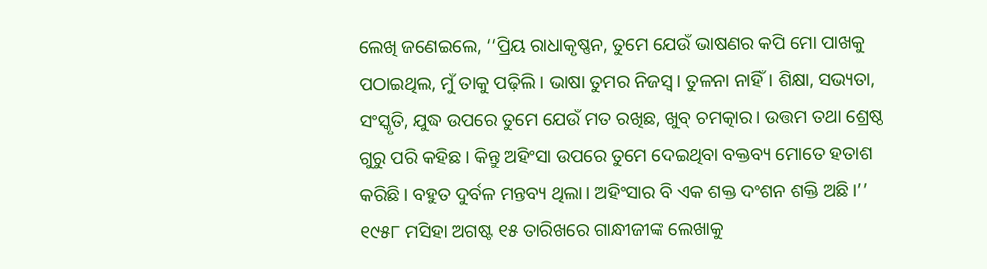ଲେଖି ଜଣେଇଲେ, ‘‘ପ୍ରିୟ ରାଧାକୃଷ୍ଣନ, ତୁମେ ଯେଉଁ ଭାଷଣର କପି ମୋ ପାଖକୁ ପଠାଇଥିଲ, ମୁଁ ତାକୁ ପଢ଼ିଲି। ଭାଷା ତୁମର ନିଜସ୍ୱ। ତୁଳନା ନାହିଁ। ଶିକ୍ଷା, ସଭ୍ୟତା, ସଂସ୍କୃତି, ଯୁଦ୍ଧ ଉପରେ ତୁମେ ଯେଉଁ ମତ ରଖିଛ, ଖୁବ୍ ଚମତ୍କାର। ଉତ୍ତମ ତଥା ଶ୍ରେଷ୍ଠ ଗୁରୁ ପରି କହିଛ। କିନ୍ତୁ ଅହିଂସା ଉପରେ ତୁମେ ଦେଇଥିବା ବକ୍ତବ୍ୟ ମୋତେ ହତାଶ କରିଛି। ବହୁତ ଦୁର୍ବଳ ମନ୍ତବ୍ୟ ଥିଲା। ଅହିଂସାର ବି ଏକ ଶକ୍ତ ଦଂଶନ ଶକ୍ତି ଅଛି।’’
୧୯୫୮ ମସିହା ଅଗଷ୍ଟ ୧୫ ତାରିଖରେ ଗାନ୍ଧୀଜୀଙ୍କ ଲେଖାକୁ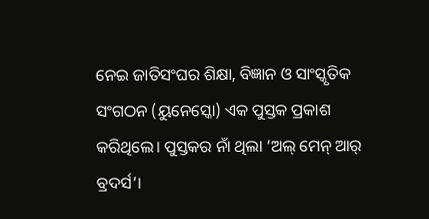ନେଇ ଜାତିସଂଘର ଶିକ୍ଷା, ବିଜ୍ଞାନ ଓ ସାଂସ୍କୃତିକ ସଂଗଠନ (ୟୁନେସ୍କୋ) ଏକ ପୁସ୍ତକ ପ୍ରକାଶ କରିଥିଲେ। ପୁସ୍ତକର ନାଁ ଥିଲା ‘ଅଲ୍ ମେନ୍ ଆର୍ ବ୍ରଦର୍ସ’।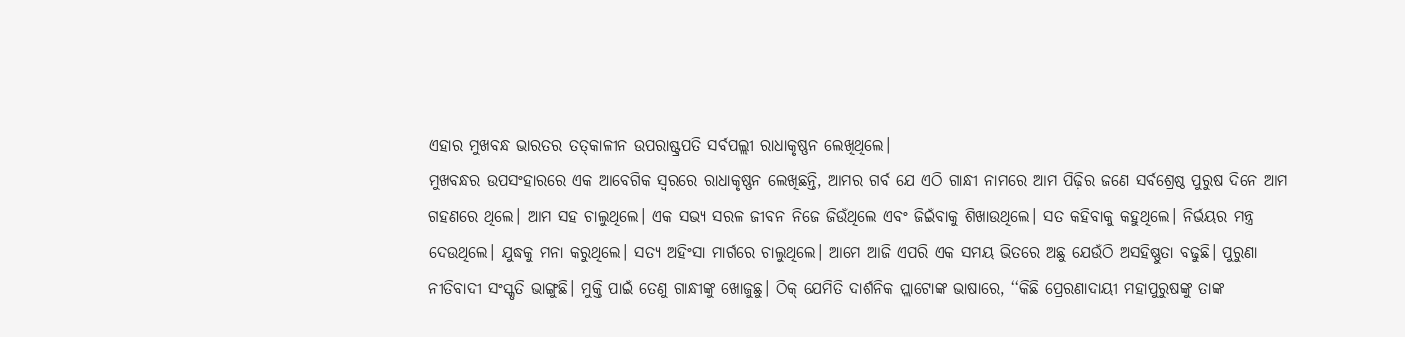ଏହାର ମୁଖବନ୍ଧ ଭାରତର ତତ୍‌କାଳୀନ ଉପରାଷ୍ଟ୍ରପତି ସର୍ବପଲ୍ଲୀ ରାଧାକୃଷ୍ଣନ ଲେଖିଥିଲେ।
ମୁଖବନ୍ଧର ଉପସଂହାରରେ ଏକ ଆବେଗିକ ସ୍ୱରରେ ରାଧାକୃଷ୍ଣନ ଲେଖିଛନ୍ତି, ଆମର ଗର୍ବ ଯେ ଏଠି ଗାନ୍ଧୀ ନାମରେ ଆମ ପିଢ଼ିର ଜଣେ ସର୍ବଶ୍ରେଷ୍ଠ ପୁରୁଷ ଦିନେ ଆମ ଗହଣରେ ଥିଲେ। ଆମ ସହ ଚାଲୁଥିଲେ। ଏକ ସଭ୍ୟ ସରଳ ଜୀବନ ନିଜେ ଜିଉଁଥିଲେ ଏବଂ ଜିଇଁବାକୁ ଶିଖାଉଥିଲେ। ସତ କହିବାକୁ କହୁଥିଲେ। ନିର୍ଭୟର ମନ୍ତ୍ର ଦେଉଥିଲେ। ଯୁଦ୍ଧକୁ ମନା କରୁଥିଲେ। ସତ୍ୟ ଅହିଂସା ମାର୍ଗରେ ଚାଲୁଥିଲେ। ଆମେ ଆଜି ଏପରି ଏକ ସମୟ ଭିତରେ ଅଛୁ ଯେଉଁଠି ଅସହିଷ୍ଣୁତା ବଢୁଛି। ପୁରୁଣା ନୀତିବାଦୀ ସଂସ୍କୃତି ଭାଙ୍ଗୁଛି। ମୁକ୍ତି ପାଇଁ ତେଣୁ ଗାନ୍ଧୀଙ୍କୁ ଖୋଜୁଛୁ। ଠିକ୍ ଯେମିତି ଦାର୍ଶନିକ ପ୍ଲାଟୋଙ୍କ ଭାଷାରେ, ‘‘କିଛି ପ୍ରେରଣାଦାୟୀ ମହାପୁରୁଷଙ୍କୁ ତାଙ୍କ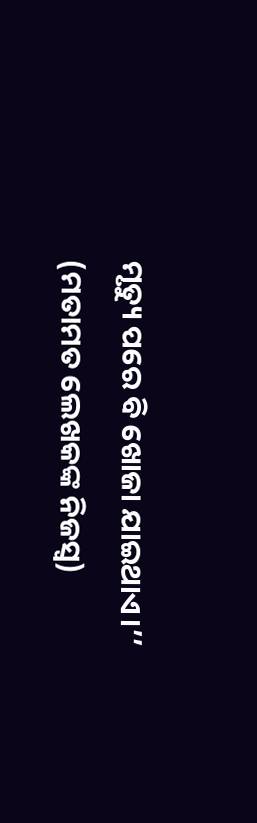ମୃତ୍ୟୁ ପରେ ବି ଖୋଜା ଯାଇଥାଏ।’’
(ମତାମତ ଲେଖକଙ୍କ ନିଜସ୍ବ)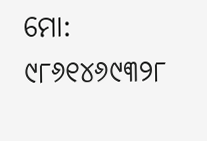ମୋ: ୯୮୬୧୪୬୯୩୨୮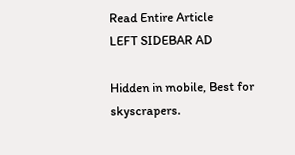Read Entire Article
LEFT SIDEBAR AD

Hidden in mobile, Best for skyscrapers.